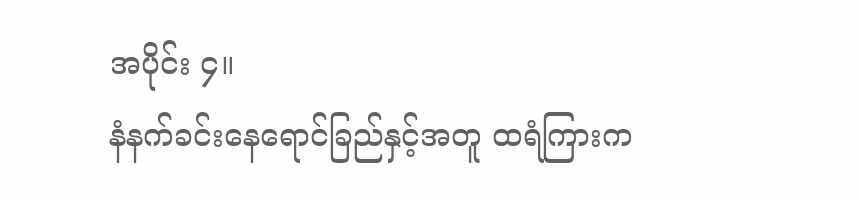အပိုင်း ၄။
နံနက်ခင်းနေရောင်ခြည်နှင့်အတူ ထရံကြားက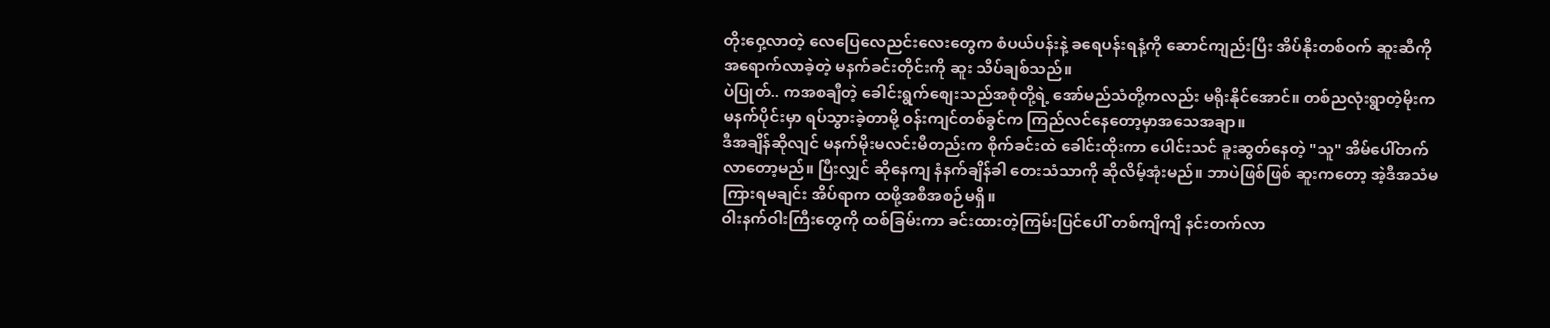တိုးဝှေ့လာတဲ့ လေပြေလေညင်းလေးတွေက စံပယ်ပန်းနဲ့ ခရေပန်းရနံ့ကို ဆောင်ကျည်းပြီး အိပ်နိုးတစ်ဝက် ဆူးဆီကို အရောက်လာခဲ့တဲ့ မနက်ခင်းတိုင်းကို ဆူး သိပ်ချစ်သည်။
ပဲပြုတ်.. ကအစချီတဲ့ ခေါင်းရွက်စျေးသည်အစုံတို့ရဲ့ အော်မည်သံတို့ကလည်း မရိုးနိုင်အောင်။ တစ်ညလုံးရွာတဲ့မိုးက မနက်ပိုင်းမှာ ရပ်သွားခဲ့တာမို့ ဝန်းကျင်တစ်ခွင်က ကြည်လင်နေတော့မှာအသေအချာ။
ဒီအချိန်ဆိုလျင် မနက်မိုးမလင်းမီတည်းက စိုက်ခင်းထဲ ခေါင်းထိုးကာ ပေါင်းသင် ခူးဆွတ်နေတဲ့ "သူ" အိမ်ပေါ်တက်လာတော့မည်။ ပြီးလျှင် ဆိုနေကျ နံနက်ချိန်ခါ တေးသံသာကို ဆိုလိမ့်အုံးမည်။ ဘာပဲဖြစ်ဖြစ် ဆူးကတော့ အဲ့ဒီအသံမကြားရမချင်း အိပ်ရာက ထဖို့အစီအစဉ်မရှိ။
ဝါးနက်ဝါးကြီးတွေကို ထစ်ခြမ်းကာ ခင်းထားတဲ့ကြမ်းပြင်ပေါ် တစ်ကျိကျိ နင်းတက်လာ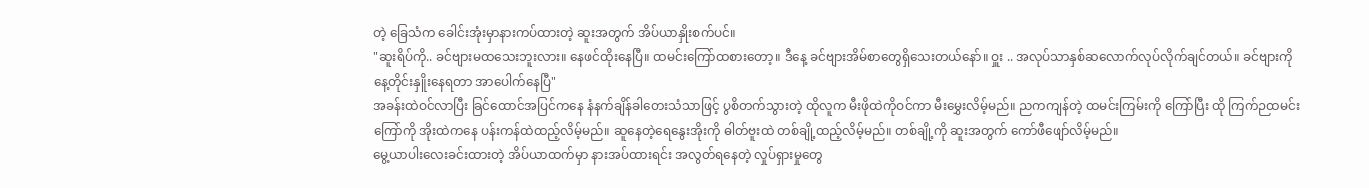တဲ့ ခြေသံက ခေါင်းအုံးမှာနားကပ်ထားတဲ့ ဆူးအတွက် အိပ်ယာနှိုးစက်ပင်။
"ဆူးရိပ်ကို.. ခင်ဗျားမထသေးဘူးလား။ နေဖင်ထိုးနေပြီ။ ထမင်းကြော်ထစားတော့။ ဒီနေ့ ခင်ဗျားအိမ်စာတွေရှိသေးတယ်နော်။ ဝှူး .. အလုပ်သာနှစ်ဆလောက်လုပ်လိုက်ချင်တယ်။ ခင်ဗျားကိုနေ့တိုင်းနှိူးနေရတာ အာပေါက်နေပြီ"
အခန်းထဲဝင်လာပြီး ခြင်ထောင်အပြင်ကနေ နံနက်ချိန်ခါတေးသံသာဖြင့် ပွစိတက်သွားတဲ့ ထိုလူက မီးဖိုထဲကိုဝင်ကာ မီးမွှေးလိမ့်မည်။ ညကကျန်တဲ့ ထမင်းကြမ်းကို ကြော်ပြီး ထို ကြက်ဉထမင်းကြော်ကို အိုးထဲကနေ ပန်းကန်ထဲထည့်လိမ့်မည်။ ဆူနေတဲ့ရေနွေးအိုးကို ဓါတ်ဗူးထဲ တစ်ချို့ထည့်လိမ့်မည်။ တစ်ချို့ကို ဆူးအတွက် ကော်ဖီဖျော်လိမ့်မည်။
မွေ့ယာပါးလေးခင်းထားတဲ့ အိပ်ယာထက်မှာ နားအပ်ထားရင်း အလွတ်ရနေတဲ့ လှုပ်ရှားမှုတွေ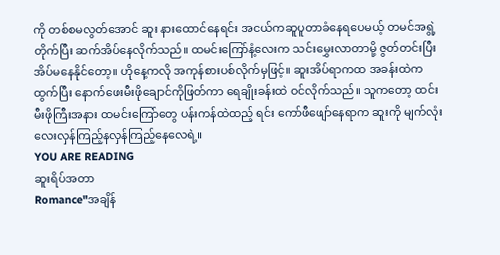ကို တစ်စမလွတ်အောင် ဆူး နားထောင်နေရင်း အငယ်ကဆူပူတာခံနေရပေမယ့် တမင်အရွဲ့တိုက်ပြီး ဆက်အိပ်နေလိုက်သည်။ ထမင်းကြော်နံ့လေးက သင်းမွှေးလာတာမို့ ဇွတ်တင်းပြီး အိပ်မနေနိုင်တော့။ ဟိုနေ့ကလို အကုန်စားပစ်လိုက်မှဖြင့်။ ဆူးအိပ်ရာကထ အခန်းထဲကထွက်ပြီး နောက်ဖေးမီးဖိုချောင်ကိုဖြတ်ကာ ရေချိုးခန်းထဲ ဝင်လိုက်သည်။ သူကတော့ ထင်းမီးဖိုကြီးအနား ထမင်းကြော်တွေ ပန်းကန်ထဲထည့် ရင်း ကော်ဖီဖျော်နေရာက ဆူးကို မျက်လုံးလေးလှန်ကြည့်နလှန်ကြည့်နေလေရဲ့။
YOU ARE READING
ဆူးရိပ်အတာ
Romance"အချိန်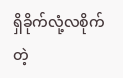ရှိခိုက်လုံ့လစိုက်တဲ့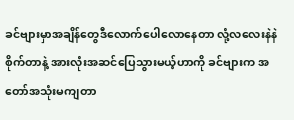ခင်ဗျားမှာအချိန်တွေဒီလောက်ပေါလောနေတာ လုံ့လလေးနဲနဲစိုက်တာနဲ့ အားလုံးအဆင်ပြေသွားမယ့်ဟာကို ခင်ဗျားက အတော်အသုံးမကျတာ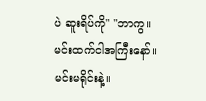ပဲ ဆူးရိပ်ကို" "ဘာကွ။ မင်းထက်ငါအကြီးနော်။ မင်းမရိုင်းနဲ့။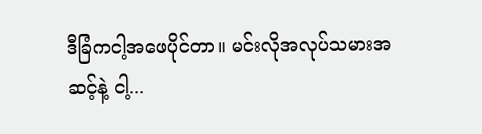ဒီခြံကငါ့အဖေပိုင်တာ။ မင်းလိုအလုပ်သမားအဆင့်နဲ့ ငါ့...